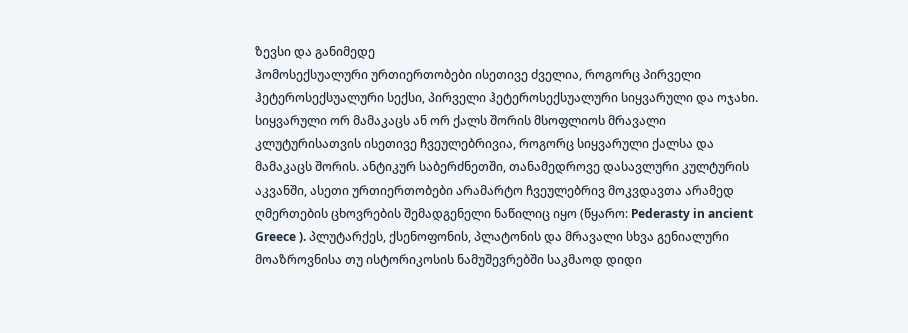ზევსი და განიმედე
ჰომოსექსუალური ურთიერთობები ისეთივე ძველია, როგორც პირველი ჰეტეროსექსუალური სექსი, პირველი ჰეტეროსექსუალური სიყვარული და ოჯახი. სიყვარული ორ მამაკაცს ან ორ ქალს შორის მსოფლიოს მრავალი კლუტურისათვის ისეთივე ჩვეულებრივია, როგორც სიყვარული ქალსა და მამაკაცს შორის. ანტიკურ საბერძნეთში, თანამედროვე დასავლური კულტურის აკვანში, ასეთი ურთიერთობები არამარტო ჩვეულებრივ მოკვდავთა არამედ ღმერთების ცხოვრების შემადგენელი ნაწილიც იყო (წყარო: Pederasty in ancient Greece ). პლუტარქეს, ქსენოფონის, პლატონის და მრავალი სხვა გენიალური მოაზროვნისა თუ ისტორიკოსის ნამუშევრებში საკმაოდ დიდი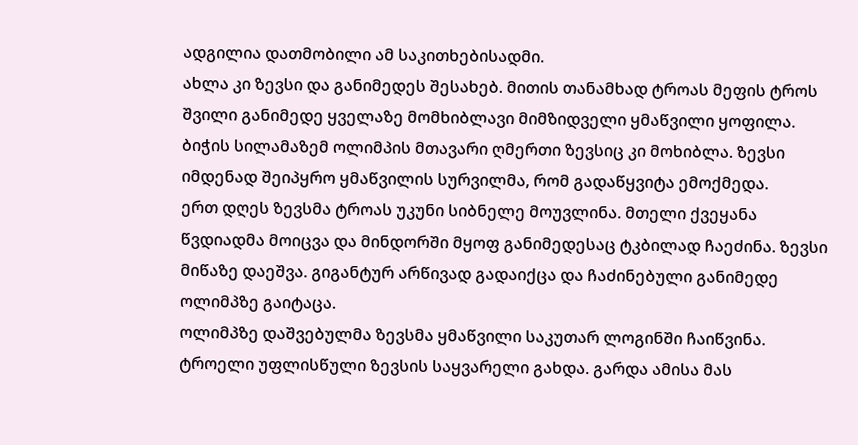ადგილია დათმობილი ამ საკითხებისადმი.
ახლა კი ზევსი და განიმედეს შესახებ. მითის თანამხად ტროას მეფის ტროს შვილი განიმედე ყველაზე მომხიბლავი მიმზიდველი ყმაწვილი ყოფილა. ბიჭის სილამაზემ ოლიმპის მთავარი ღმერთი ზევსიც კი მოხიბლა. ზევსი იმდენად შეიპყრო ყმაწვილის სურვილმა, რომ გადაწყვიტა ემოქმედა.
ერთ დღეს ზევსმა ტროას უკუნი სიბნელე მოუვლინა. მთელი ქვეყანა წვდიადმა მოიცვა და მინდორში მყოფ განიმედესაც ტკბილად ჩაეძინა. ზევსი მიწაზე დაეშვა. გიგანტურ არწივად გადაიქცა და ჩაძინებული განიმედე ოლიმპზე გაიტაცა.
ოლიმპზე დაშვებულმა ზევსმა ყმაწვილი საკუთარ ლოგინში ჩაიწვინა. ტროელი უფლისწული ზევსის საყვარელი გახდა. გარდა ამისა მას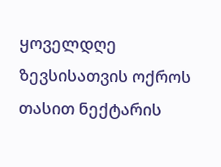ყოველდღე ზევსისათვის ოქროს თასით ნექტარის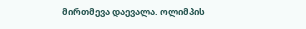მირთმევა დაევალა. ოლიმპის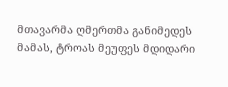მთავარმა ღმერთმა განიმედეს მამას, ტროას მეუფეს მდიდარი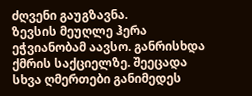ძღვენი გაუგზავნა.
ზევსის მეუღლე ჰერა ეჭვიანობამ აავსო. განრისხდა ქმრის საქციელზე. შეეცადა სხვა ღმერთები განიმედეს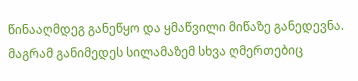წინააღმდეგ განეწყო და ყმაწვილი მიწაზე განედევნა. მაგრამ განიმედეს სილამაზემ სხვა ღმერთებიც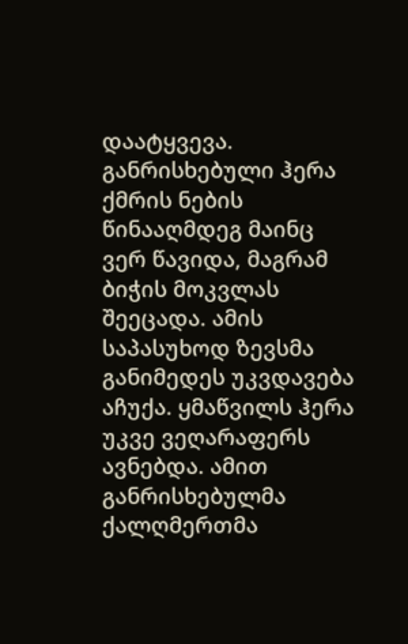დაატყვევა. განრისხებული ჰერა ქმრის ნების წინააღმდეგ მაინც ვერ წავიდა, მაგრამ ბიჭის მოკვლას შეეცადა. ამის საპასუხოდ ზევსმა განიმედეს უკვდავება აჩუქა. ყმაწვილს ჰერა უკვე ვეღარაფერს ავნებდა. ამით განრისხებულმა ქალღმერთმა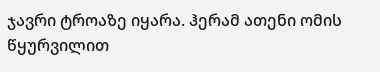ჯავრი ტროაზე იყარა. ჰერამ ათენი ომის წყურვილით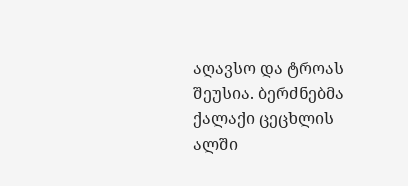აღავსო და ტროას შეუსია. ბერძნებმა ქალაქი ცეცხლის ალში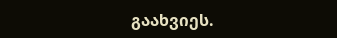გაახვიეს.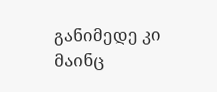განიმედე კი მაინც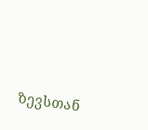ზევსთან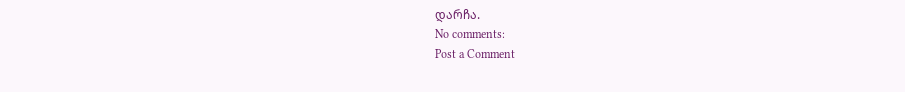დარჩა.
No comments:
Post a Comment